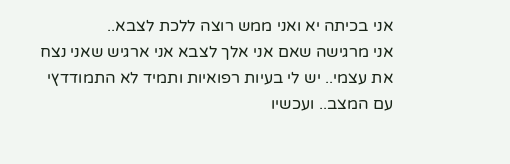אני בכיתה יא ואני ממש רוצה ללכת לצבא..
אני מרגישה שאם אני אלך לצבא אני ארגיש שאני נצח את עצמי.. יש לי בעיות רפואיות ותמיד לא התמודדץי עם המצב.. ועכשיו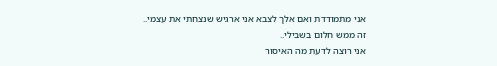אני מתמודדת ואם אלך לצבא אני ארגיש שנצחתי את עצמי..
זה ממש חלום בשבילי..
אני רוצה לדעת מה האיסור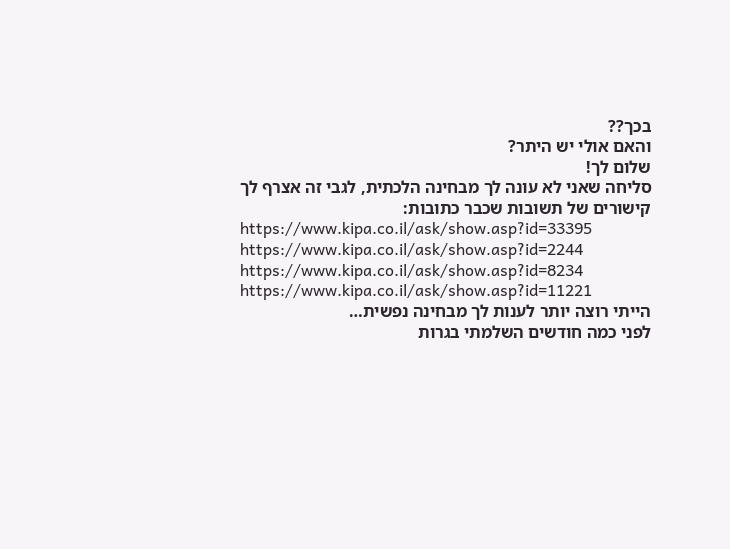בכך??
והאם אולי יש היתר?
שלום לך!
סליחה שאני לא עונה לך מבחינה הלכתית, לגבי זה אצרף לך קישורים של תשובות שכבר כתובות:
https://www.kipa.co.il/ask/show.asp?id=33395
https://www.kipa.co.il/ask/show.asp?id=2244
https://www.kipa.co.il/ask/show.asp?id=8234
https://www.kipa.co.il/ask/show.asp?id=11221
הייתי רוצה יותר לענות לך מבחינה נפשית…
לפני כמה חודשים השלמתי בגרות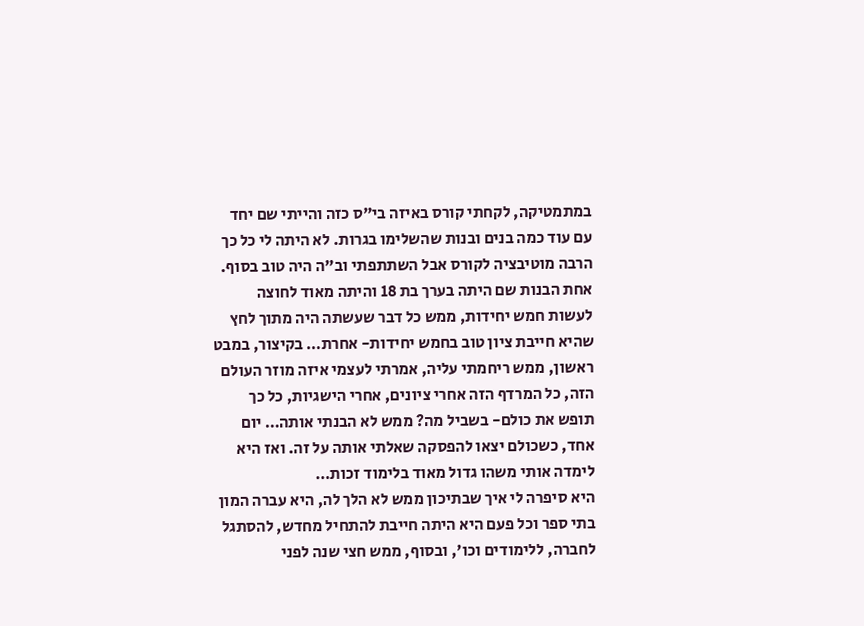במתמטיקה, לקחתי קורס באיזה בי"ס כזה והייתי שם יחד עם עוד כמה בנים ובנות שהשלימו בגרות. לא היתה לי כל כך הרבה מוטיבציה לקורס אבל השתתפתי וב"ה היה טוב בסוף. אחת הבנות שם היתה בערך בת 18 והיתה מאוד לחוצה לעשות חמש יחידות, ממש כל דבר שעשתה היה מתוך לחץ שהיא חייבת ציון טוב בחמש יחידות- אחרת… בקיצור, במבט ראשון, ממש ריחמתי עליה, אמרתי לעצמי איזה מוזר העולם הזה, כל המרדף הזה אחרי ציונים, אחרי הישגיות, כל כך תופש את כולם- בשביל מה? ממש לא הבנתי אותה… יום אחד, כשכולם יצאו להפסקה שאלתי אותה על זה. ואז היא לימדה אותי משהו גדול מאוד בלימוד זכות…
היא סיפרה לי איך שבתיכון ממש לא הלך לה, היא עברה המון בתי ספר וכל פעם היא היתה חייבת להתחיל מחדש, להסתגל לחברה, ללימודים וכו', ובסוף, ממש חצי שנה לפני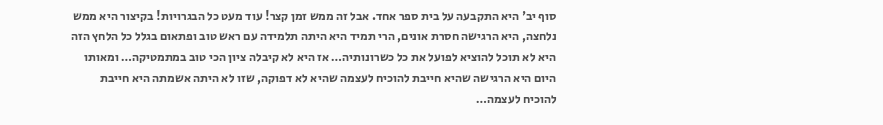סוף יב' היא התקבעה על בית ספר אחד. אבל זה ממש זמן קצר! עוד מעט כל הבגרויות! בקיצור היא ממש נלחצה, היא הרגישה חסרת אונים, הרי תמיד היא היתה תלמידה עם ראש טוב ופתאום בגלל כל הלחץ הזה היא לא תוכל להוציא לפועל את כל כשרונותיה… אז היא לא קיבלה ציון הכי טוב במתמטיקה… ומאותו היום היא הרגישה שהיא חייבת להוכיח לעצמה שהיא לא דפוקה, שזו לא היתה אשמתה היא חייבת להוכיח לעצמה…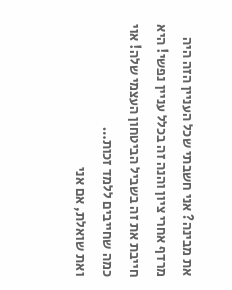את מבינה? אני חשבתי שכל העניין הזה היה מרדף אחרי ציון והנה זה בכלל עניין נפשי! היא חייבת את זה בשביל הביטחון העצמי שלה! אוי כמה שחייבים ללמד זכות…
ואת שואלת, אם אני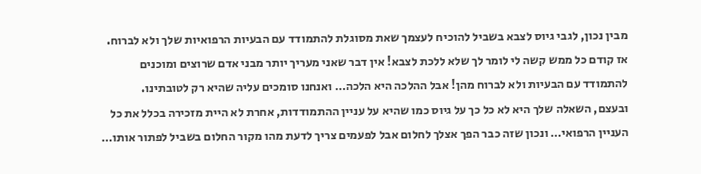מבין נכון, לגבי גיוס לצבא בשביל להוכיח לעצמך שאת מסוגלת להתמודד עם הבעיות הרפואיות שלך ולא לברוח. אז קודם כל ממש קשה לי לומר לך שלא ללכת לצבא! אין דבר שאני מעריך יותר מבני אדם שרוצים ומוכנים להתמודד עם הבעיות ולא לברוח מהן! אבל ההלכה היא הלכה… ואנחנו סומכים עליה שהיא רק לטובתינו.
ובעצם, השאלה שלך היא לא כל כך על גיוס כמו שהיא על עניין ההתמודדות, אחרת לא היית מזכירה בכלל את כל העניין הרפואי… ונכון שזה כבר הפך אצלך לחלום אבל לפעמים צריך לדעת מהו מקור החלום בשביל לפתור אותו…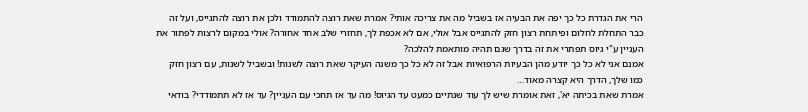הרי את הגדרת כל כך יפה את הבעיה אז בשביל מה את צריכה אותי? אמרת שאת רוצה להתמודד ולכן את רוצה להתגייס, ועל זה כבר התחלת לחלום ופיתחת רצון חזק להתגייס אבל אולי, אם לא אכפת לך, תחזרי שלב אחד אחורה? אולי במקום לרצות לפתור את העניין ע"י גיוס תפתרי את זה בדרך שגם תהיה מותאמת להלכה?
אמנם אני לא כל כך יודע מהן הבעיות הרפואיות אבל זה לא כל כך משנה העיקר שאת רוצה לשנות! ובשביל לשנות, עם רצון חזק כמו שלך, הדרך היא קצרה מאוד…
אמרת שאת בכיתה יא', זאת אומרת שיש לך עוד שנתיים כמעט עד הגיוס! מה עד אז תחכי עם העניין? עד אז לא תתמודדי? בודאי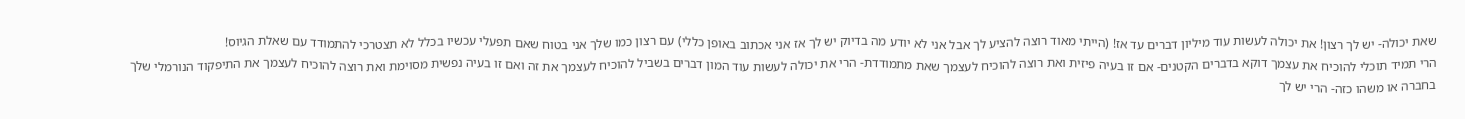שאת יכולה- יש לך רצון! את יכולה לעשות עוד מיליון דברים עד אז! (הייתי מאוד רוצה להציע לך אבל אני לא יודע מה בדיוק יש לך אז אני אכתוב באופן כללי) עם רצון כמו שלך אני בטוח שאם תפעלי עכשיו בכלל לא תצטרכי להתמודד עם שאלת הגיוס!
הרי תמיד תוכלי להוכיח את עצמך דוקא בדברים הקטנים- אם זו בעיה פיזית ואת רוצה להוכיח לעצמך שאת מתמודדת- הרי את יכולה לעשות עוד המון דברים בשביל להוכיח לעצמך את זה ואם זו בעיה נפשית מסוימת ואת רוצה להוכיח לעצמך את התיפקוד הנורמלי שלך בחברה או משהו כזה- הרי יש לך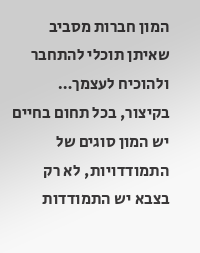המון חברות מסביב שאיתן תוכלי להתחבר ולהוכיח לעצמך…
בקיצור, בכל תחום בחיים יש המון סוגים של התמודדויות, לא רק בצבא יש התמודדות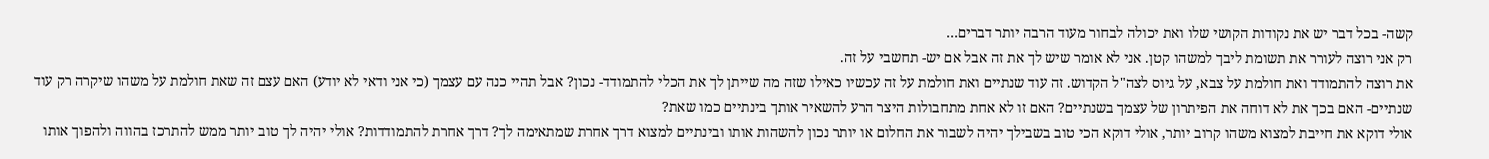קשה- בכל דבר יש את נקודות הקושי שלו ואת יכולה לבחור מעוד הרבה יותר דברים…
רק אני רוצה לעורר את תשומת ליבך למשהו קטן. אני לא אומר שיש לך את זה אבל אם יש- תחשבי על זה.
את רוצה להתמודד ואת חולמת על צבא, על גיוס לצה"ל הקדוש. זה עוד שנתיים ואת חולמת על זה עכשיו כאילו שזה מה שייתן לך את הכלי להתמודד- נכון? אבל תהיי כנה עם עצמך (כי אני ודאי לא יודע) האם עצם זה שאת חולמת על משהו שיקרה רק עוד שנתיים- האם בכך את לא דוחה את הפיתרון של עצמך בשנתיים? האם זו לא אחת מתחבולות היצר הרע להשאיר אותך בינתיים כמו שאת?
אולי דוקא את חייבת למצוא משהו קרוב יותר, אולי דוקא הכי טוב בשבילך יהיה לשבור את החלום או יותר נכון להשהות אותו ובינתיים למצוא דרך אחרת שמתאימה לך? דרך אחרת להתמודדות? אולי יהיה לך טוב יותר ממש להתרכז בהווה ולהפוך אותו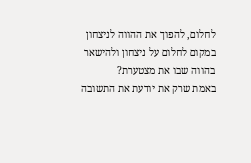לחלום, להפוך את ההווה לניצחון במקום לחלום על ניצחון ולהישאר בהווה שבו את מצטערת?
באמת שרק את יודעת את התשובה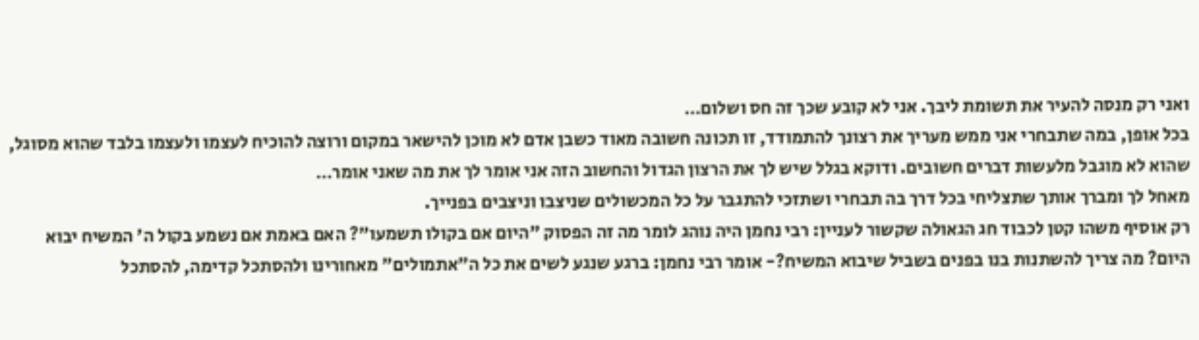ואני רק מנסה להעיר את תשומת ליבך. אני לא קובע שכך זה חס ושלום…
בכל אופן, במה שתבחרי אני ממש מעריך את רצונך להתמודד, זו תכונה חשובה מאוד כשבן אדם לא מוכן להישאר במקום ורוצה להוכיח לעצמו ולעצמו בלבד שהוא מסוגל, שהוא לא מוגבל מלעשות דברים חשובים. ודוקא בגלל שיש לך את הרצון הגדול והחשוב הזה אני אומר לך את מה שאני אומר…
מאחל לך ומברך אותך שתצליחי בכל דרך בה תבחרי ושתזכי להתגבר על כל המכשולים שניצבו וניצבים בפנייך.
רק אוסיף משהו קטן לכבוד חג הגאולה שקשור לעניין: רבי נחמן היה נוהג לומר מה זה הפסוק "היום אם בקולו תשמעו"? האם באמת אם נשמע בקול ה' המשיח יבוא היום? מה צריך להשתנות בנו בפנים בשביל שיבוא המשיח?- אומר רבי נחמן: ברגע שנגע לשים את כל ה"אתמולים" מאחורינו ולהסתכל קדימה, להסתכל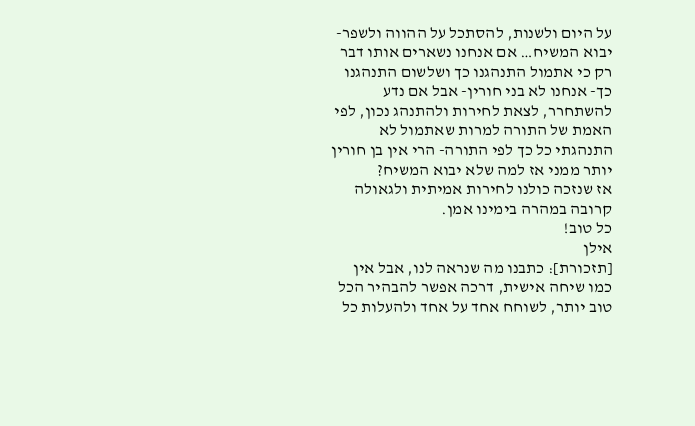על היום ולשנות, להסתכל על ההווה ולשפר- יבוא המשיח… אם אנחנו נשארים אותו דבר רק כי אתמול התנהגנו כך ושלשום התנהגנו כך- אנחנו לא בני חורין- אבל אם נדע להשתחרר, לצאת לחירות ולהתנהג נכון, לפי האמת של התורה למרות שאתמול לא התנהגתי כל כך לפי התורה- הרי אין בן חורין יותר ממני אז למה שלא יבוא המשיח?
אז שנזכה כולנו לחירות אמיתית ולגאולה קרובה במהרה בימינו אמן.
כל טוב!
אילן
[תזכורת]: כתבנו מה שנראה לנו, אבל אין כמו שיחה אישית, דרכה אפשר להבהיר הכל טוב יותר, לשוחח אחד על אחד ולהעלות כל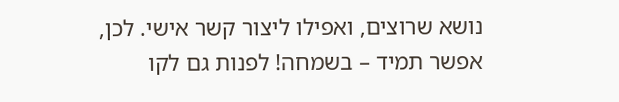נושא שרוצים, ואפילו ליצור קשר אישי. לכן, אפשר תמיד – בשמחה! לפנות גם לקו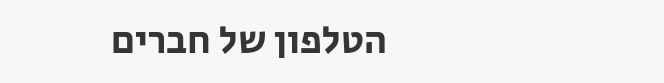הטלפון של חברים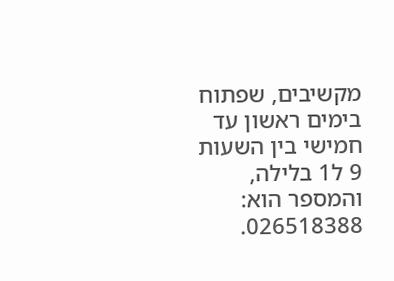מקשיבים, שפתוח בימים ראשון עד חמישי בין השעות 9 ל1 בלילה, והמספר הוא: 026518388.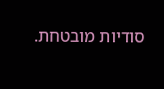סודיות מובטחת.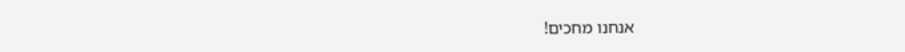אנחנו מחכים!